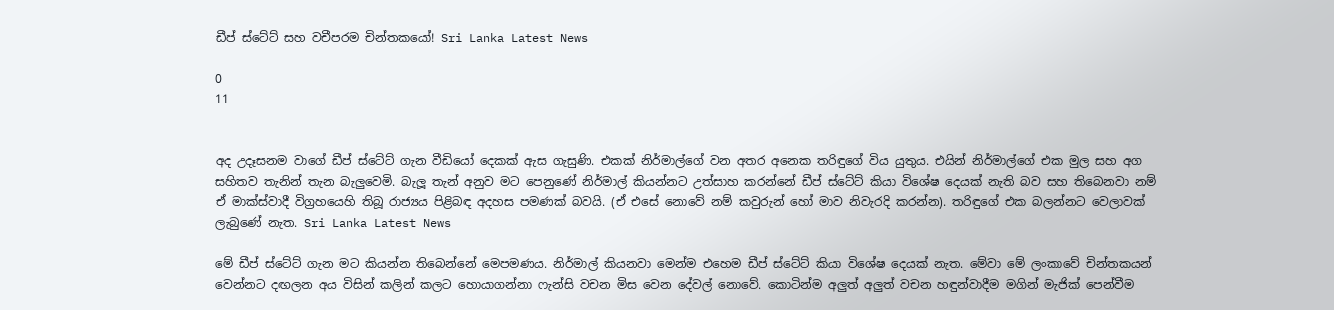ඩීප් ස්ටේට් සහ වචීපරම චින්තකයෝ! Sri Lanka Latest News

0
11


අද උදෑසනම වාගේ ඩීප් ස්ටේට් ගැන වීඩියෝ දෙකක් ඇස ගැසුණි. එකක් නිර්මාල්ගේ වන අතර අනෙක තරිඳුගේ විය යුතුය. එයින් නිර්මාල්ගේ එක මුල සහ අග සහිතව තැනින් තැන බැලුවෙමි. බැලූ තැන් අනුව මට පෙනුණේ නිර්මාල් කියන්නට උත්සාහ කරන්නේ ඩීප් ස්ටේට් කියා විශේෂ දෙයක් නැති බව සහ තිබෙනවා නම් ඒ මාක්ස්වාදී විග්‍රහයෙහි තිබූ රාජ්‍යය පිළිබඳ අදහස පමණක් බවයි. (ඒ එසේ නොවේ නම් කවුරුන් හෝ මාව නිවැරදි කරන්න). තරිඳුගේ එක බලන්නට වෙලාවක් ලැබුණේ නැත. Sri Lanka Latest News

මේ ඩීප් ස්ටේට් ගැන මට කියන්න තිබෙන්නේ මෙපමණය. නිර්මාල් කියනවා මෙන්ම එහෙම ඩීප් ස්ටේට් කියා විශේෂ දෙයක් නැත. මේවා මේ ලංකාවේ චින්තකයන් වෙන්නට දඟලන අය විසින් කලින් කලට හොයාගන්නා ෆැන්සි වචන මිස වෙන දේවල් නොවේ. කොටින්ම අලුත් අලුත් වචන හඳුන්වාදීම මගින් මැජික් පෙන්වීම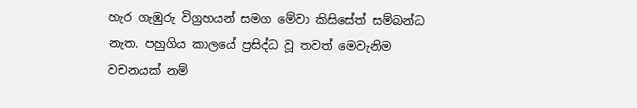හැර ගැඹුරු විග්‍රහයන් සමග මේවා කිසිසේත් සම්බන්ධ නැත. පහුගිය කාලයේ ප්‍රසිද්ධ වූ තවත් මෙවැනිම වචනයක් නම්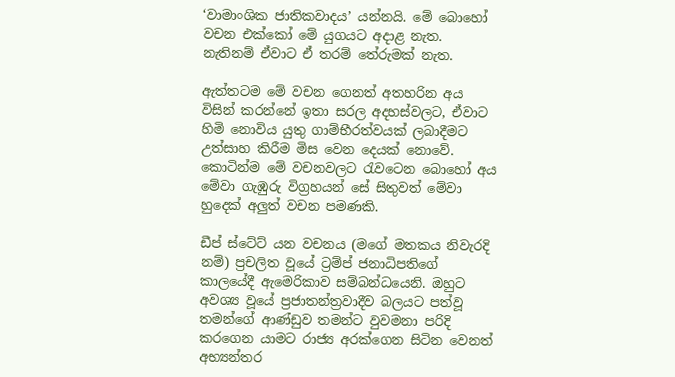‘වාමාංශික ජාතිකවාදය’ යන්නයි. මේ බොහෝ වචන එක්කෝ මේ යුගයට අදාළ නැත. නැතිනම් ඒවාට ඒ තරම් තේරුමක් නැත.

ඇත්තටම මේ වචන ගෙනත් අතහරින අය විසින් කරන්නේ ඉතා සරල අදහස්වලට, ඒවාට හිමි නොවිය යුතු ගාම්භීරත්වයක් ලබාදීමට උත්සාහ කිරීම මිස වෙන දෙයක් නොවේ. කොටින්ම මේ වචනවලට රැවටෙන බොහෝ අය මේවා ගැඹුරු විග්‍රහයන් සේ සිතුවත් මේවා හුදෙක් අලුත් වචන පමණකි.

ඩීප් ස්ටේට් යන වචනය (මගේ මතකය නිවැරදි නම්) ප්‍රචලිත වූයේ ට්‍රම්ප් ජනාධිපතිගේ කාලයේදී ඇමෙරිකාව සම්බන්ධයෙනි. ඔහුට අවශ්‍ය වූයේ ප්‍රජාතන්ත්‍රවාදීව බලයට පත්වූ තමන්ගේ ආණ්ඩුව තමන්ට වුවමනා පරිදි කරගෙන යාමට රාජ්‍ය අරක්ගෙන සිටින වෙනත් අභ්‍යන්තර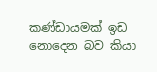කණ්ඩායමක් ඉඩ නොදෙන බව කියා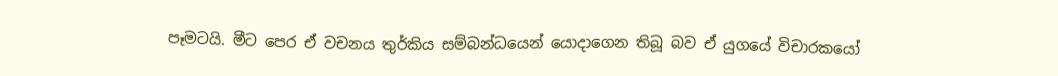පෑමටයි. මීට පෙර ඒ වචනය තුර්කිය සම්බන්ධයෙන් යොදාගෙන තිබූ බව ඒ යුගයේ විචාරකයෝ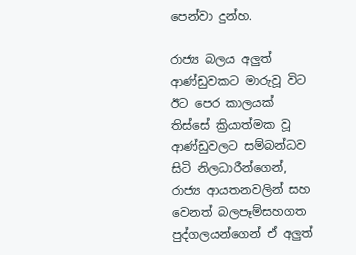පෙන්වා දුන්හ.

රාජ්‍ය බලය අලුත් ආණ්ඩුවකට මාරුවූ විට ඊට පෙර කාලයක් තිස්සේ ක්‍රියාත්මක වූ ආණ්ඩුවලට සම්බන්ධව සිටි නිලධාරීන්ගෙන්, රාජ්‍ය ආයතනවලින් සහ වෙනත් බලපෑම්සහගත පුද්ගලයන්ගෙන් ඒ අලුත්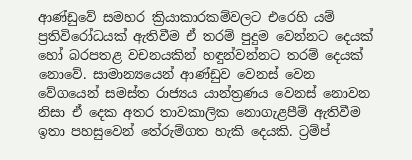ආණ්ඩුවේ සමහර ක්‍රියාකාරකම්වලට එරෙහි යම් ප්‍රතිවිරෝධයක් ඇතිවීම ඒ තරම් පුදුම වෙන්නට දෙයක් හෝ බරපතළ වචනයකින් හඳුන්වන්නට තරම් දෙයක් නොවේ. සාමාන්‍යයෙන් ආණ්ඩුව වෙනස් වෙන වේගයෙන් සමස්ත රාජ්‍යය යාන්ත්‍රණය වෙනස් නොවන නිසා ඒ දෙක අතර තාවකාලික නොගැළපීම් ඇතිවීම ඉතා පහසුවෙන් තේරුම්ගත හැකි දෙයකි. ට්‍රම්ප්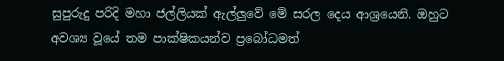සුපුරුදු පරිදි මහා ජල්ලියක් ඇල්ලුවේ මේ සරල දෙය ආශ්‍රයෙනි. ඔහුට අවශ්‍ය වූයේ තම පාක්ෂිකයන්ව ප්‍රබෝධමත්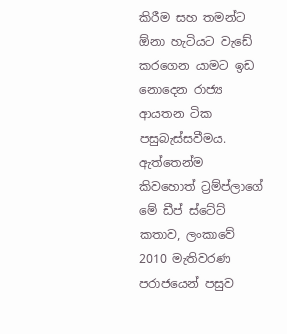කිරීම සහ තමන්ට ඕනා හැටියට වැඩේ කරගෙන යාමට ඉඩ නොදෙන රාජ්‍ය ආයතන ටික පසුබැස්සවීමය. ඇත්තෙන්ම කිවහොත් ට්‍රම්ප්ලාගේ මේ ඩීප් ස්ටේට් කතාව, ලංකාවේ 2010 මැතිවරණ පරාජයෙන් පසුව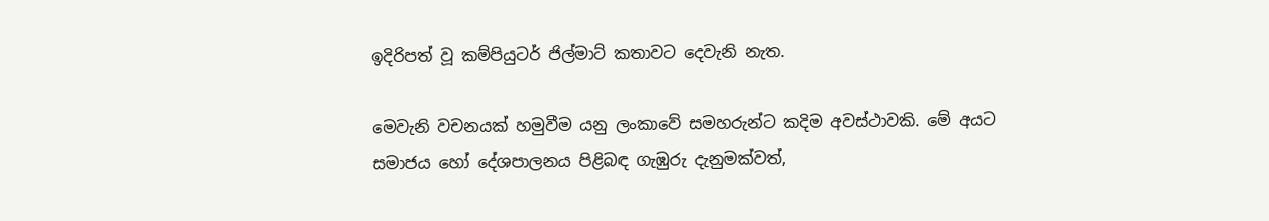ඉදිරිපත් වූ කම්පියුටර් ජිල්මාට් කතාවට දෙවැනි නැත.

මෙවැනි වචනයක් හමුවීම යනු ලංකාවේ සමහරුන්ට කදිම අවස්ථාවකි. මේ අයට සමාජය හෝ දේශපාලනය පිළිබඳ ගැඹුරු දැනුමක්වත්,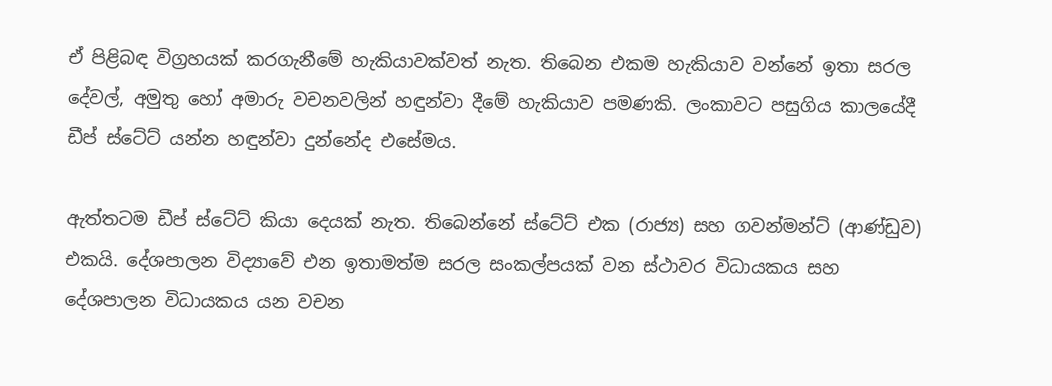ඒ පිළිබඳ විග්‍රහයක් කරගැනීමේ හැකියාවක්වත් නැත. තිබෙන එකම හැකියාව වන්නේ ඉතා සරල දේවල්, අමුතු හෝ අමාරු වචනවලින් හඳුන්වා දීමේ හැකියාව පමණකි. ලංකාවට පසුගිය කාලයේදී ඩීප් ස්ටේට් යන්න හඳුන්වා දුන්නේද එසේමය.

ඇත්තටම ඩීප් ස්ටේට් කියා දෙයක් නැත. තිබෙන්නේ ස්ටේට් එක (රාජ්‍ය) සහ ගවන්මන්ට් (ආණ්ඩුව) එකයි. දේශපාලන විද්‍යාවේ එන ඉතාමත්ම සරල සංකල්පයක් වන ස්ථාවර විධායකය සහ දේශපාලන විධායකය යන වචන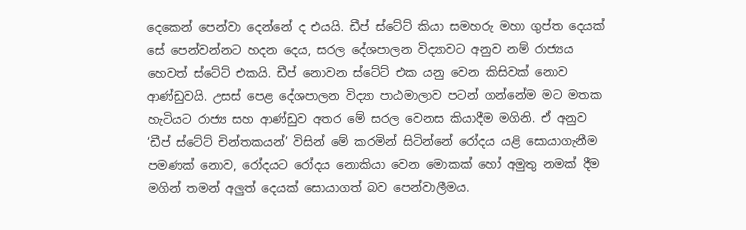දෙකෙන් පෙන්වා දෙන්නේ ද එයයි. ඩීප් ස්ටේට් කියා සමහරු මහා ගුප්ත දෙයක් සේ පෙන්වන්නට හදන දෙය, සරල දේශපාලන විද්‍යාවට අනුව නම් රාජ්‍යය හෙවත් ස්ටේට් එකයි. ඩීප් නොවන ස්ටේට් එක යනු වෙන කිසිවක් නොව ආණ්ඩුවයි. උසස් පෙළ දේශපාලන විද්‍යා පාඨමාලාව පටන් ගන්නේම මට මතක හැටියට රාජ්‍ය සහ ආණ්ඩුව අතර මේ සරල වෙනස කියාදීම මගිනි. ඒ අනුව ‘ඩීප් ස්ටේට් චින්තකයන්’ විසින් මේ කරමින් සිටින්නේ රෝදය යළි සොයාගැනීම පමණක් නොව, රෝදයට රෝදය නොකියා වෙන මොකක් හෝ අමුතු නමක් දීම මගින් තමන් අලුත් දෙයක් සොයාගත් බව පෙන්වාලීමය.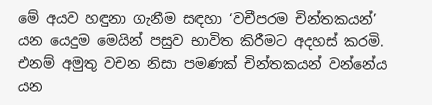මේ අයව හඳුනා ගැනීම සඳහා ‘වචීපරම චින්තකයන්’ යන යෙදුම මෙයින් පසුව භාවිත කිරීමට අදහස් කරමි. එනම් අමුතු වචන නිසා පමණක් චින්තකයන් වන්නේය යන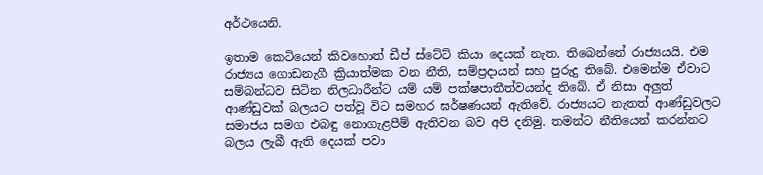අර්ථයෙනි.

ඉතාම කෙටියෙන් කිවහොත් ඩීප් ස්ටේට් කියා දෙයක් නැත. තිබෙන්නේ රාජ්‍යයයි. එම රාජ්‍යය ගොඩනැගී ක්‍රියාත්මක වන නීති, සම්ප්‍රදායන් සහ පුරුදු තිබේ. එමෙන්ම ඒවාට සම්බන්ධව සිටින නිලධාරීන්ට යම් යම් පක්ෂපාතීත්වයන්ද තිබේ. ඒ නිසා අලුත් ආණ්ඩුවක් බලයට පත්වූ විට සමහර ඝර්ෂණයන් ඇතිවේ. රාජ්‍යයට නැතත් ආණ්ඩුවලට සමාජය සමග එබඳු නොගැළපීම් ඇතිවන බව අපි දනිමු. තමන්ට නීතියෙන් කරන්නට බලය ලැබී ඇති දෙයක් පවා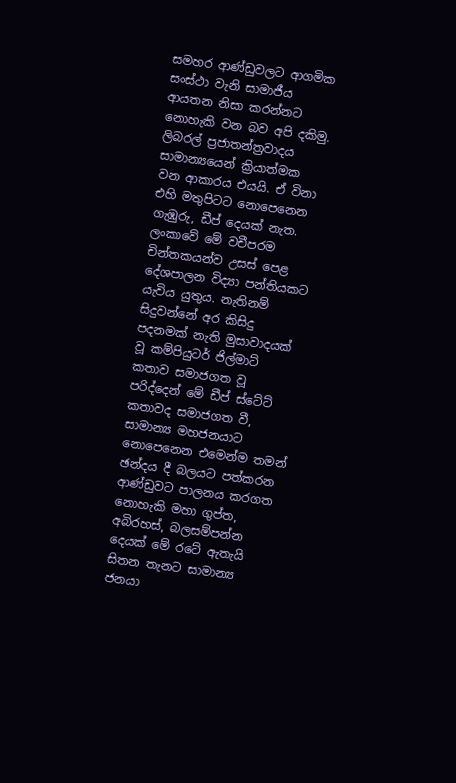සමහර ආණ්ඩුවලට ආගමික සංස්ථා වැනි සාමාජීය ආයතන නිසා කරන්නට නොහැකි වන බව අපි දකිමු. ලිබරල් ප්‍රජාතන්ත්‍රවාදය සාමාන්‍යයෙන් ක්‍රියාත්මක වන ආකාරය එයයි. ඒ විනා එහි මතුපිටට නොපෙනෙන ගැඹුරු, ඩීප් දෙයක් නැත.
ලංකාවේ මේ වචීපරම චින්තකයන්ව උසස් පෙළ දේශපාලන විද්‍යා පන්තියකට යැවිය යුතුය. නැතිනම් සිදුවන්නේ අර කිසිදු පදනමක් නැති මුසාවාදයක් වූ කම්පියුටර් ජිල්මාට් කතාව සමාජගත වූ පරිද්දෙන් මේ ඩීප් ස්ටේට් කතාවද සමාජගත වී, සාමාන්‍ය මහජනයාට නොපෙනෙන එමෙන්ම තමන් ඡන්දය දී බලයට පත්කරන ආණ්ඩුවට පාලනය කරගත නොහැකි මහා ගුප්ත, අබිරහස්, බලසම්පන්න දෙයක් මේ රටේ ඇතැයි සිතන තැනට සාමාන්‍ය ජනයා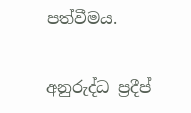පත්වීමය.

අනුරුද්ධ ප්‍රදීප්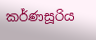කර්ණසූරිය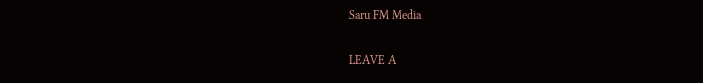Saru FM Media

LEAVE A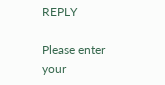REPLY

Please enter your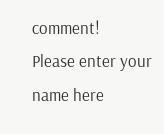comment!
Please enter your name here